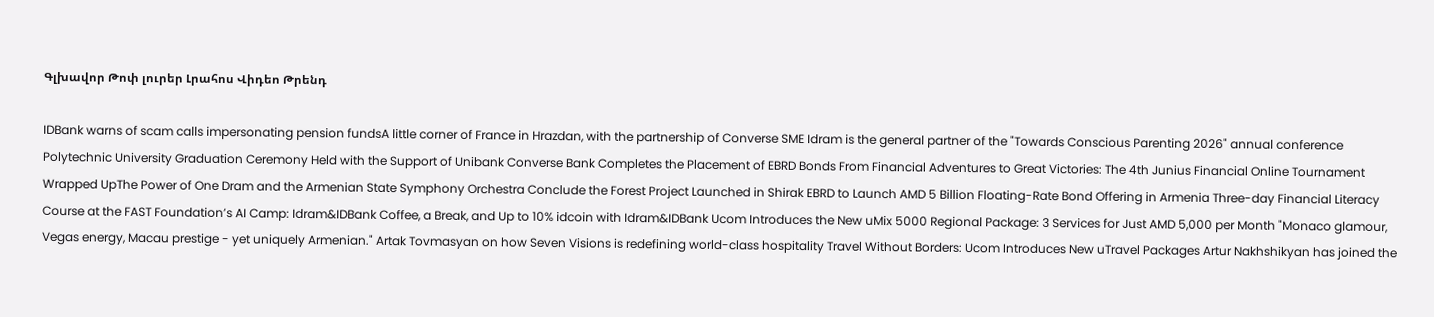Գլխավոր Թոփ լուրեր Լրահոս Վիդեո Թրենդ

IDBank warns of scam calls impersonating pension fundsA little corner of France in Hrazdan, with the partnership of Converse SME Idram is the general partner of the "Towards Conscious Parenting 2026" annual conference Polytechnic University Graduation Ceremony Held with the Support of Unibank Converse Bank Completes the Placement of EBRD Bonds From Financial Adventures to Great Victories: The 4th Junius Financial Online Tournament Wrapped UpThe Power of One Dram and the Armenian State Symphony Orchestra Conclude the Forest Project Launched in Shirak EBRD to Launch AMD 5 Billion Floating-Rate Bond Offering in Armenia Three-day Financial Literacy Course at the FAST Foundation’s AI Camp: Idram&IDBank Coffee, a Break, and Up to 10% idcoin with Idram&IDBank Ucom Introduces the New uMix 5000 Regional Package: 3 Services for Just AMD 5,000 per Month "Monaco glamour, Vegas energy, Macau prestige - yet uniquely Armenian." Artak Tovmasyan on how Seven Visions is redefining world-class hospitality Travel Without Borders: Ucom Introduces New uTravel Packages Artur Nakhshikyan has joined the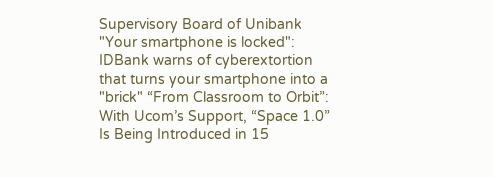Supervisory Board of Unibank "Your smartphone is locked": IDBank warns of cyberextortion that turns your smartphone into a "brick" “From Classroom to Orbit”: With Ucom’s Support, “Space 1.0” Is Being Introduced in 15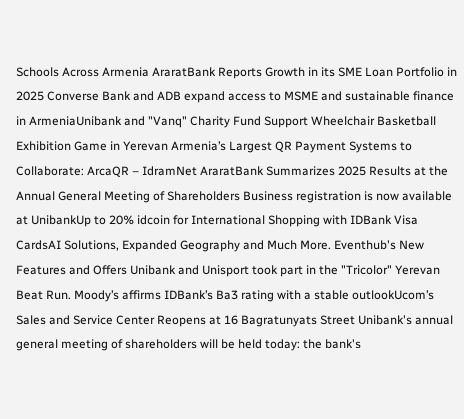Schools Across Armenia AraratBank Reports Growth in its SME Loan Portfolio in 2025 Converse Bank and ADB expand access to MSME and sustainable finance in ArmeniaUnibank and "Vanq" Charity Fund Support Wheelchair Basketball Exhibition Game in Yerevan Armenia’s Largest QR Payment Systems to Collaborate: ArcaQR – IdramNet AraratBank Summarizes 2025 Results at the Annual General Meeting of Shareholders Business registration is now available at UnibankUp to 20% idcoin for International Shopping with IDBank Visa CardsAI Solutions, Expanded Geography and Much More. Eventhub's New Features and Offers Unibank and Unisport took part in the "Tricolor" Yerevan Beat Run. Moody’s affirms IDBank’s Ba3 rating with a stable outlookUcom’s Sales and Service Center Reopens at 16 Bagratunyats Street Unibank's annual general meeting of shareholders will be held today: the bank's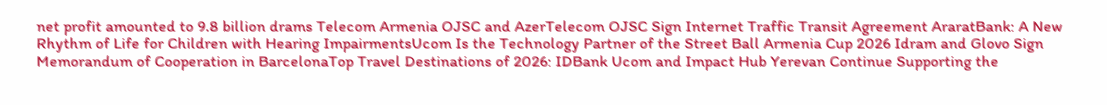net profit amounted to 9.8 billion drams Telecom Armenia OJSC and AzerTelecom OJSC Sign Internet Traffic Transit Agreement AraratBank: A New Rhythm of Life for Children with Hearing ImpairmentsUcom Is the Technology Partner of the Street Ball Armenia Cup 2026 Idram and Glovo Sign Memorandum of Cooperation in BarcelonaTop Travel Destinations of 2026: IDBank Ucom and Impact Hub Yerevan Continue Supporting the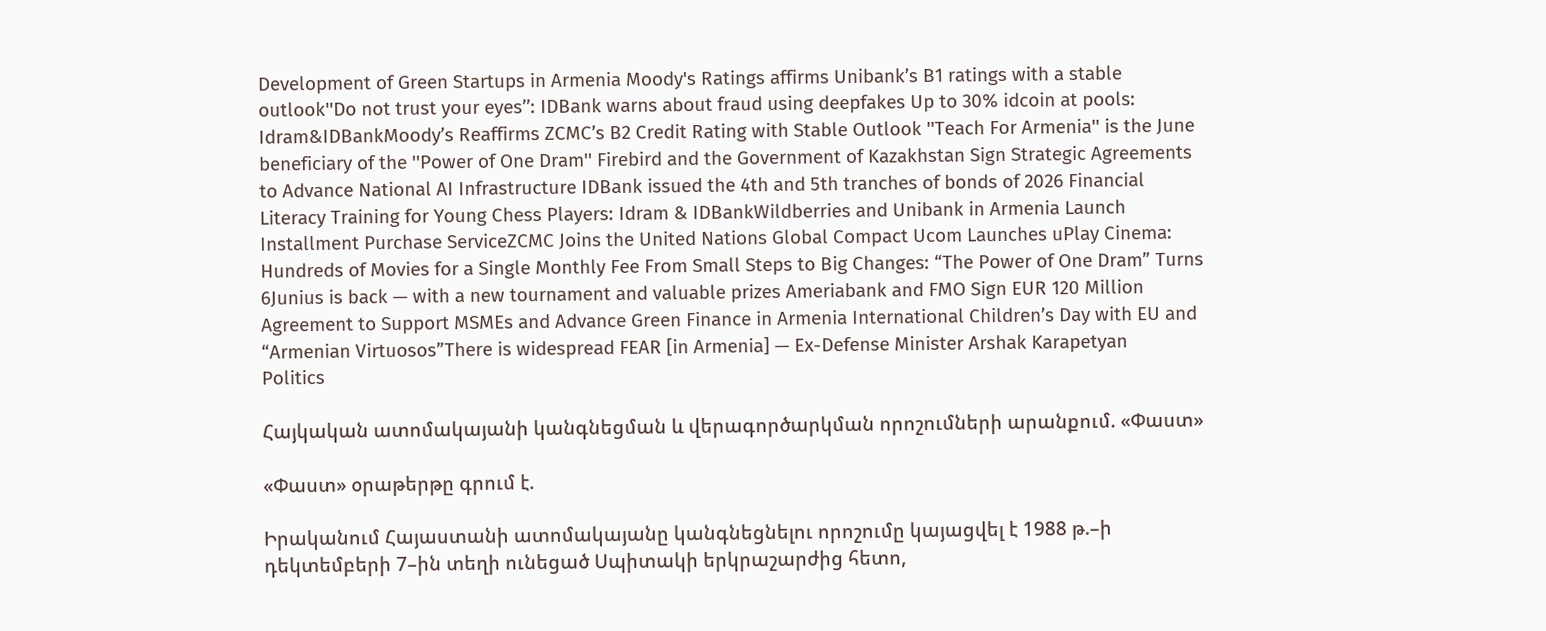Development of Green Startups in Armenia Moody's Ratings affirms Unibank’s B1 ratings with a stable outlook''Do not trust your eyes’’: IDBank warns about fraud using deepfakes Up to 30% idcoin at pools: Idram&IDBankMoody’s Reaffirms ZCMC’s B2 Credit Rating with Stable Outlook ''Teach For Armenia'' is the June beneficiary of the ''Power of One Dram'' Firebird and the Government of Kazakhstan Sign Strategic Agreements to Advance National AI Infrastructure IDBank issued the 4th and 5th tranches of bonds of 2026 Financial Literacy Training for Young Chess Players: Idram & IDBankWildberries and Unibank in Armenia Launch Installment Purchase ServiceZCMC Joins the United Nations Global Compact Ucom Launches uPlay Cinema: Hundreds of Movies for a Single Monthly Fee From Small Steps to Big Changes: “The Power of One Dram” Turns 6Junius is back — with a new tournament and valuable prizes Ameriabank and FMO Sign EUR 120 Million Agreement to Support MSMEs and Advance Green Finance in Armenia International Children’s Day with EU and “Armenian Virtuosos”There is widespread FEAR [in Armenia] — Ex-Defense Minister Arshak Karapetyan
Politics

Հայկական ատոմակայանի կանգնեցման և վերագործարկման որոշումների արանքում. «Փաստ»

«Փաստ» օրաթերթը գրում է.

Իրականում Հայաստանի ատոմակայանը կանգնեցնելու որոշումը կայացվել է 1988 թ.–ի դեկտեմբերի 7–ին տեղի ունեցած Սպիտակի երկրաշարժից հետո,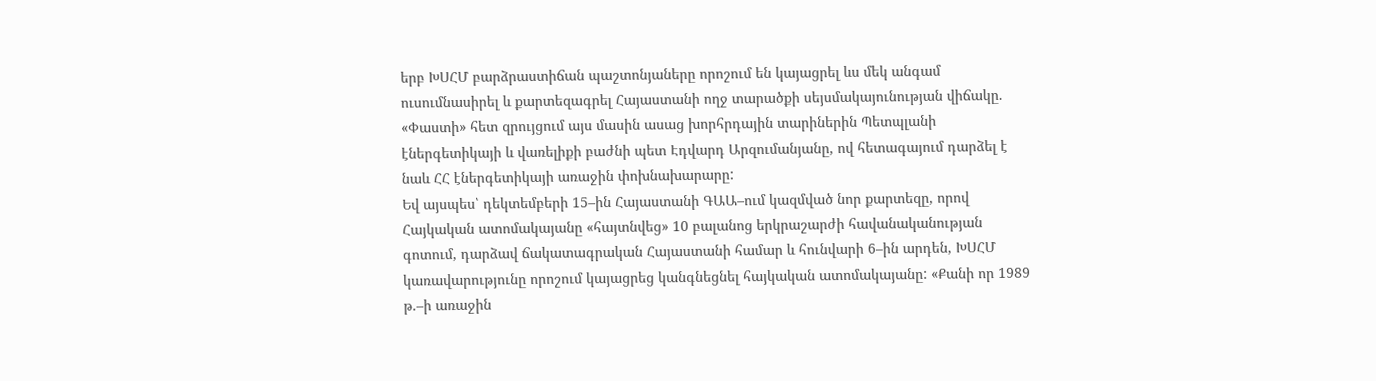երբ ԽՍՀՄ բարձրաստիճան պաշտոնյաները որոշում են կայացրել ևս մեկ անգամ ուսումնասիրել և քարտեզագրել Հայաստանի ողջ տարածքի սեյսմակայունության վիճակը. «Փաստի» հետ զրույցում այս մասին ասաց խորհրդային տարիներին Պետպլանի էներգետիկայի և վառելիքի բաժնի պետ Էդվարդ Արզումանյանը, ով հետագայում դարձել է նաև ՀՀ էներգետիկայի առաջին փոխնախարարը:
Եվ այսպես՝ դեկտեմբերի 15–ին Հայաստանի ԳԱԱ–ում կազմված նոր քարտեզը, որով Հայկական ատոմակայանը «հայտնվեց» 10 բալանոց երկրաշարժի հավանականության գոտում, դարձավ ճակատագրական Հայաստանի համար և հունվարի 6–ին արդեն, ԽՍՀՄ կառավարությունը որոշում կայացրեց կանգնեցնել հայկական ատոմակայանը: «Քանի որ 1989 թ.–ի առաջին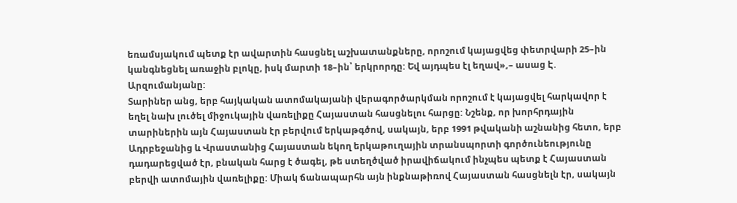եռամսյակում պետք էր ավարտին հասցնել աշխատանքները, որոշում կայացվեց փետրվարի 25–ին կանգնեցնել առաջին բլոկը, իսկ մարտի 18–ին՝ երկրորդը: Եվ այդպես էլ եղավ»,– ասաց Է. Արզումանյանը:
Տարիներ անց, երբ հայկական ատոմակայանի վերագործարկման որոշում է կայացվել հարկավոր է եղել նախ լուծել միջուկային վառելիքը Հայաստան հասցնելու հարցը: Նշենք, որ խորհրդային տարիներին այն Հայաստան էր բերվում երկաթգծով, սակայն, երբ 1991 թվականի աշնանից հետո, երբ Ադրբեջանից և Վրաստանից Հայաստան եկող երկաթուղային տրանսպորտի գործունեությունը դադարեցված էր, բնական հարց է ծագել, թե ստեղծված իրավիճակում ինչպես պետք է Հայաստան բերվի ատոմային վառելիքը: Միակ ճանապարհն այն ինքնաթիռով Հայաստան հասցնելն էր, սակայն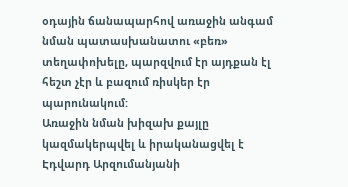օդային ճանապարհով առաջին անգամ նման պատասխանատու «բեռ» տեղափոխելը, պարզվում էր այդքան էլ հեշտ չէր և բազում ռիսկեր էր պարունակում:
Առաջին նման խիզախ քայլը կազմակերպվել և իրականացվել է Էդվարդ Արզումանյանի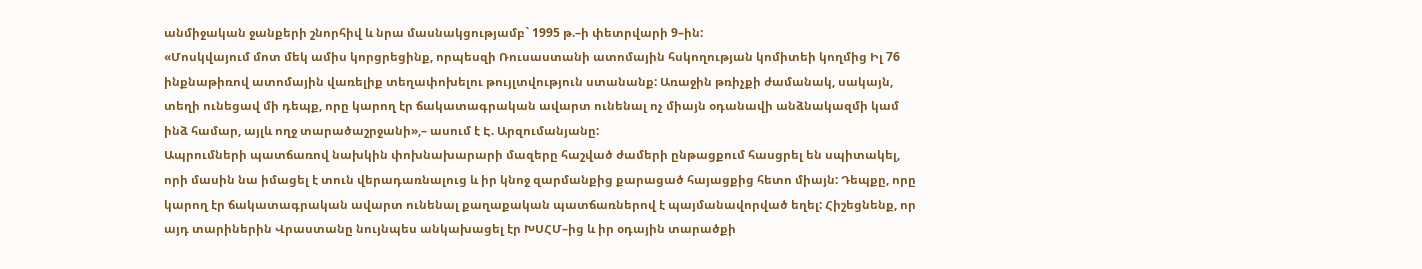անմիջական ջանքերի շնորհիվ և նրա մասնակցությամբ` 1995 թ.–ի փետրվարի 9–ին:
«Մոսկվայում մոտ մեկ ամիս կորցրեցինք, որպեսզի Ռուսաստանի ատոմային հսկողության կոմիտեի կողմից Իլ 76 ինքնաթիռով ատոմային վառելիք տեղափոխելու թույլտվություն ստանանք: Առաջին թռիչքի ժամանակ, սակայն, տեղի ունեցավ մի դեպք, որը կարող էր ճակատագրական ավարտ ունենալ ոչ միայն օդանավի անձնակազմի կամ ինձ համար, այլև ողջ տարածաշրջանի»,– ասում է Է. Արզումանյանը:
Ապրումների պատճառով նախկին փոխնախարարի մազերը հաշված ժամերի ընթացքում հասցրել են սպիտակել, որի մասին նա իմացել է տուն վերադառնալուց և իր կնոջ զարմանքից քարացած հայացքից հետո միայն: Դեպքը, որը կարող էր ճակատագրական ավարտ ունենալ քաղաքական պատճառներով է պայմանավորված եղել: Հիշեցնենք, որ այդ տարիներին Վրաստանը նույնպես անկախացել էր ԽՍՀՄ–ից և իր օդային տարածքի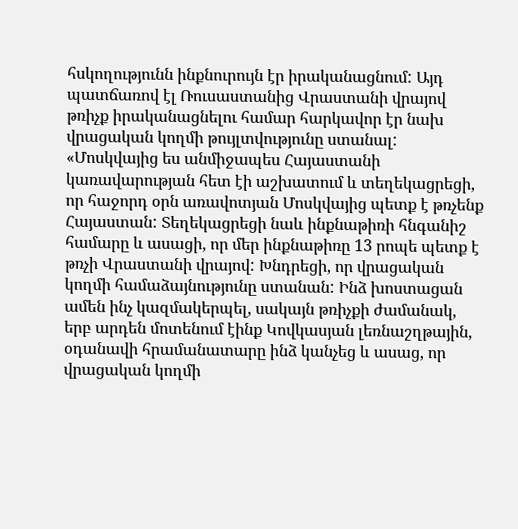հսկողությունն ինքնուրույն էր իրականացնում: Այդ պատճառով էլ Ռուսաստանից Վրաստանի վրայով թռիչք իրականացնելու համար հարկավոր էր նախ վրացական կողմի թույլտվությունը ստանալ:
«Մոսկվայից ես անմիջապես Հայաստանի կառավարության հետ էի աշխատում և տեղեկացրեցի, որ հաջորդ օրն առավոտյան Մոսկվայից պետք է թռչենք Հայաստան: Տեղեկացրեցի նաև ինքնաթիռի հնգանիշ համարը և ասացի, որ մեր ինքնաթիռը 13 րոպե պետք է թռչի Վրաստանի վրայով: Խնդրեցի, որ վրացական կողմի համաձայնությունը ստանան: Ինձ խոստացան ամեն ինչ կազմակերպել, սակայն թռիչքի ժամանակ, երբ արդեն մոտենում էինք Կովկասյան լեռնաշղթային, օդանավի հրամանատարը ինձ կանչեց և ասաց, որ վրացական կողմի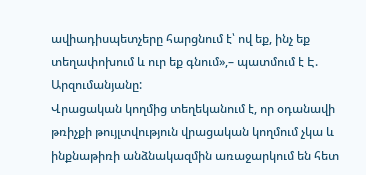ավիադիսպետչերը հարցնում է՝ ով եք, ինչ եք տեղափոխում և ուր եք գնում»,– պատմում է Է. Արզումանյանը:
Վրացական կողմից տեղեկանում է, որ օդանավի թռիչքի թույլտվություն վրացական կողմում չկա և ինքնաթիռի անձնակազմին առաջարկում են հետ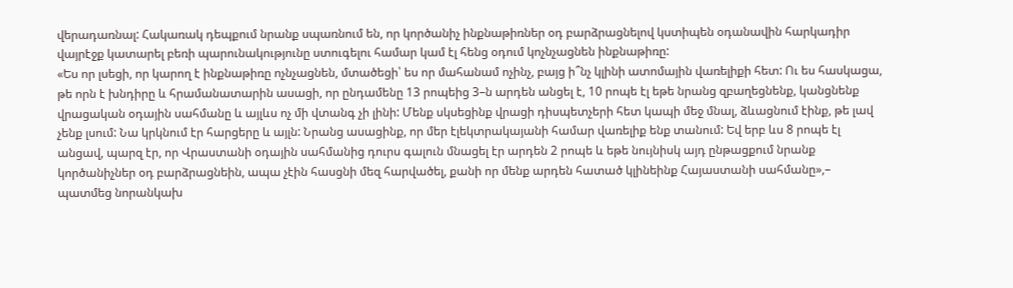վերադառնալ: Հակառակ դեպքում նրանք սպառնում են, որ կործանիչ ինքնաթիռներ օդ բարձրացնելով կստիպեն օդանավին հարկադիր վայրէջք կատարել բեռի պարունակությունը ստուգելու համար կամ էլ հենց օդում կոչնչացնեն ինքնաթիռը:
«Ես որ լսեցի, որ կարող է ինքնաթիռը ոչնչացնեն, մտածեցի՝ ես որ մահանամ ոչինչ, բայց ի՞նչ կլինի ատոմային վառելիքի հետ: Ու ես հասկացա, թե որն է խնդիրը և հրամանատարին ասացի, որ ընդամենը 13 րոպեից 3–ն արդեն անցել է, 10 րոպե էլ եթե նրանց զբաղեցնենք, կանցնենք վրացական օդային սահմանը և այլևս ոչ մի վտանգ չի լինի: Մենք սկսեցինք վրացի դիսպետչերի հետ կապի մեջ մնալ, ձևացնում էինք, թե լավ չենք լսում: Նա կրկնում էր հարցերը և այլն: Նրանց ասացինք, որ մեր էլեկտրակայանի համար վառելիք ենք տանում: Եվ երբ ևս 8 րոպե էլ անցավ, պարզ էր, որ Վրաստանի օդային սահմանից դուրս գալուն մնացել էր արդեն 2 րոպե և եթե նույնիսկ այդ ընթացքում նրանք կործանիչներ օդ բարձրացնեին, ապա չէին հասցնի մեզ հարվածել, քանի որ մենք արդեն հատած կլինեինք Հայաստանի սահմանը»,– պատմեց նորանկախ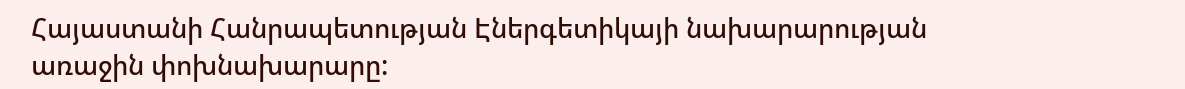Հայաստանի Հանրապետության Էներգետիկայի նախարարության առաջին փոխնախարարը: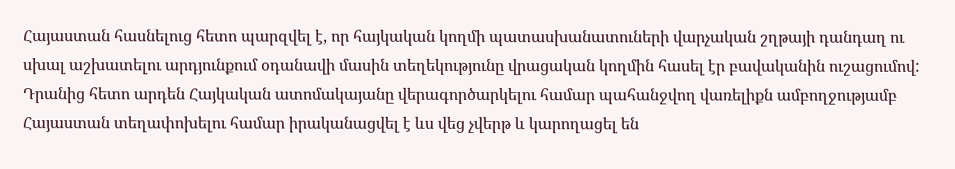Հայաստան հասնելուց հետո պարզվել է, որ հայկական կողմի պատասխանատուների վարչական շղթայի դանդաղ ու սխալ աշխատելու արդյունքում օդանավի մասին տեղեկությունը վրացական կողմին հասել էր բավականին ուշացումով: Դրանից հետո արդեն Հայկական ատոմակայանը վերագործարկելու համար պահանջվող վառելիքն ամբողջությամբ Հայաստան տեղափոխելու համար իրականացվել է ևս վեց չվերթ և կարողացել են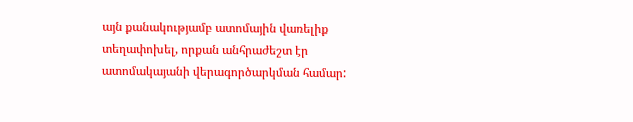այն քանակությամբ ատոմային վառելիք տեղափոխել, որքան անհրաժեշտ էր ատոմակայանի վերագործարկման համար: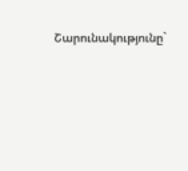Շարունակությունը`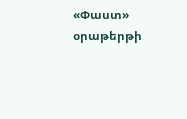«Փաստ» օրաթերթի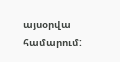այսօրվա համարում: